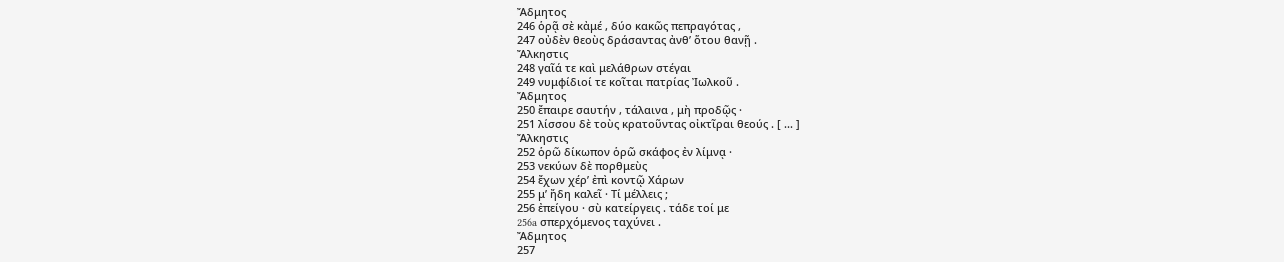Ἄδμητος
246 ὁρᾷ σὲ κἀμέ , δύο κακῶς πεπραγότας ,
247 οὐδὲν θεοὺς δράσαντας ἀνθ’ ὅτου θανῇ .
Ἄλκηστις
248 γαῖά τε καὶ μελάθρων στέγαι
249 νυμφίδιοί τε κοῖται πατρίας Ἰωλκοῦ .
Ἄδμητος
250 ἔπαιρε σαυτήν , τάλαινα , μὴ προδῷς ·
251 λίσσου δὲ τοὺς κρατοῦντας οἰκτῖραι θεούς . [ ... ]
Ἄλκηστις
252 ὁρῶ δίκωπον ὁρῶ σκάφος ἐν λίμνᾳ ·
253 νεκύων δὲ πορθμεὺς
254 ἔχων χέρ’ ἐπὶ κοντῷ Χάρων
255 μ’ ἤδη καλεῖ · Τί μέλλεις ;
256 ἐπείγου · σὺ κατείργεις . τάδε τοί με
256a σπερχόμενος ταχύνει .
Ἄδμητος
257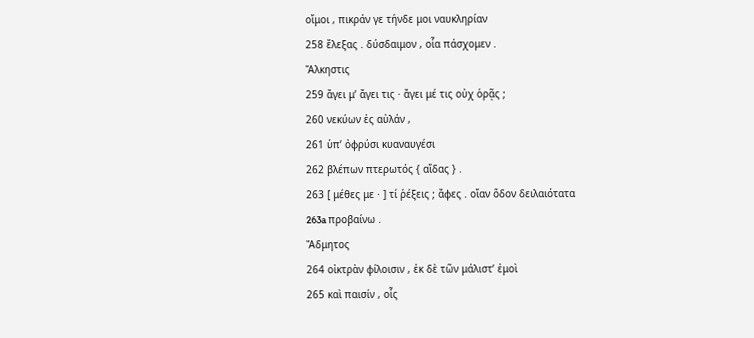οἴμοι , πικράν γε τήνδε μοι ναυκληρίαν
258 ἔλεξας . δύσδαιμον , οἷα πάσχομεν .
Ἄλκηστις
259 ἄγει μ’ ἄγει τις · ἄγει μέ τις οὐχ ὁρᾷς ;
260 νεκύων ἐς αὐλάν ,
261 ὑπ’ ὀφρύσι κυαναυγέσι
262 βλέπων πτερωτός { αἵδας } .
263 [ μέθες με · ] τί ῥέξεις ; ἄφες . οἵαν ὅδον δειλαιότατα
263a προβαίνω .
Ἄδμητος
264 οἰκτρὰν φίλοισιν , ἐκ δὲ τῶν μάλιστ’ ἐμοὶ
265 καὶ παισίν , οἷς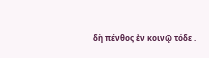δὴ πένθος ἐν κοινῷ τόδε .